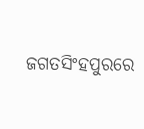ଜଗତସିଂହପୁରରେ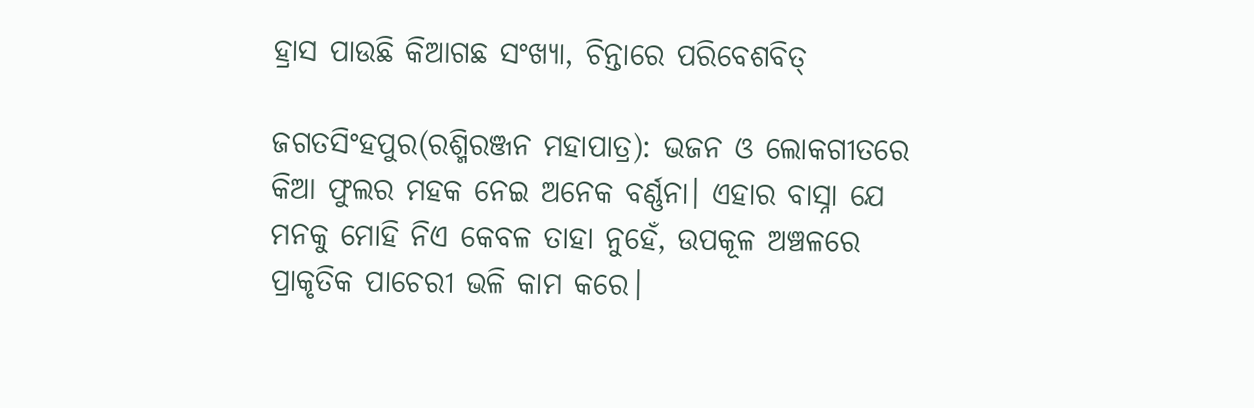ହ୍ରାସ ପାଉଛି କିଆଗଛ ସଂଖ୍ୟା, ଚିନ୍ତାରେ ପରିବେଶବିତ୍

ଜଗତସିଂହପୁର(ରଶ୍ମିରଞ୍ଜନ ମହାପାତ୍ର): ଭଜନ ଓ ଲୋକଗୀତରେ କିଆ ଫୁଲର ମହକ ନେଇ ଅନେକ ବର୍ଣ୍ଣନା। ଏହାର ବାସ୍ନା ଯେ ମନକୁ ମୋହି ନିଏ କେବଳ ତାହା ନୁହେଁ, ଉପକୂଳ ଅଞ୍ଚଳରେ ପ୍ରାକୃତିକ ପାଚେରୀ ଭଳି କାମ କରେ।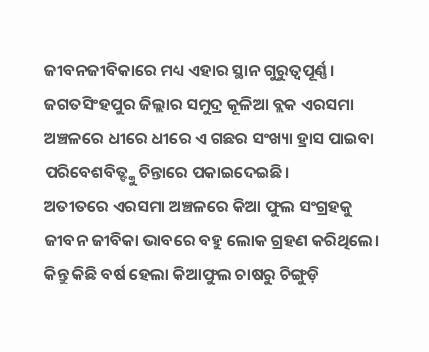ଜୀବନଜୀବିକାରେ ମଧ୍ୟ ଏହାର ସ୍ଥାନ ଗୁରୁତ୍ୱପୂର୍ଣ୍ଣ। ଜଗତସିଂହପୁର ଜିଲ୍ଲାର ସମୁଦ୍ର କୂଳିଆ ବ୍ଲକ ଏରସମା ଅଞ୍ଚଳରେ ଧୀରେ ଧୀରେ ଏ ଗଛର ସଂଖ୍ୟା ହ୍ରାସ ପାଇବା ପରିବେଶବିତ୍ଙ୍କୁ ଚିନ୍ତାରେ ପକାଇଦେଇଛି।
ଅତୀତରେ ଏରସମା ଅଞ୍ଚଳରେ କିଆ ଫୁଲ ସଂଗ୍ରହକୁ ଜୀବନ ଜୀବିକା ଭାବରେ ବହୁ ଲୋକ ଗ୍ରହଣ କରିଥିଲେ। କିନ୍ତୁ କିଛି ବର୍ଷ ହେଲା କିଆଫୁଲ ଚାଷରୁ ଚିଙ୍ଗୁଡ଼ି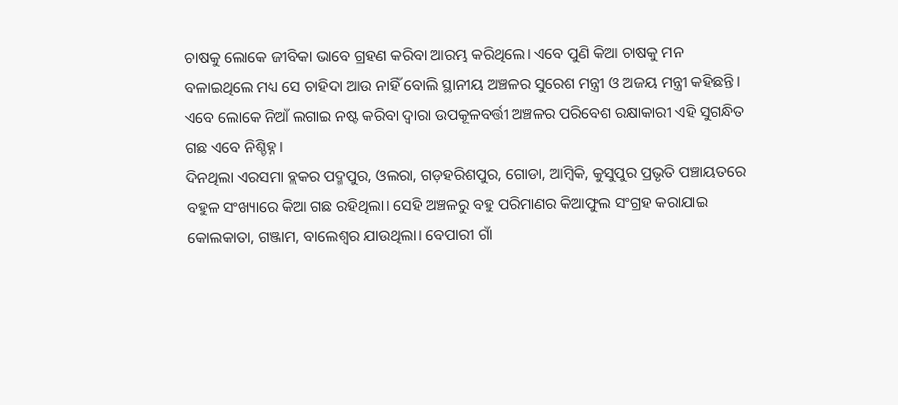ଚାଷକୁ ଲୋକେ ଜୀବିକା ଭାବେ ଗ୍ରହଣ କରିବା ଆରମ୍ଭ କରିଥିଲେ। ଏବେ ପୁଣି କିଆ ଚାଷକୁ ମନ ବଳାଇଥିଲେ ମଧ୍ୟ ସେ ଚାହିଦା ଆଉ ନାହିଁ ବୋଲି ସ୍ଥାନୀୟ ଅଞ୍ଚଳର ସୁରେଶ ମନ୍ତ୍ରୀ ଓ ଅଜୟ ମନ୍ତ୍ରୀ କହିଛନ୍ତି। ଏବେ ଲୋକେ ନିଆଁ ଲଗାଇ ନଷ୍ଟ କରିବା ଦ୍ୱାରା ଉପକୂଳବର୍ତ୍ତୀ ଅଞ୍ଚଳର ପରିବେଶ ରକ୍ଷାକାରୀ ଏହି ସୁଗନ୍ଧିତ ଗଛ ଏବେ ନିଶ୍ଚିହ୍ନ।
ଦିନଥିଲା ଏରସମା ବ୍ଲକର ପଦ୍ମପୁର, ଓଲରା, ଗଡ଼ହରିଶପୁର, ଗୋଡା, ଆମ୍ବିକି, କୁସୁପୁର ପ୍ରଭୃତି ପଞ୍ଚାୟତରେ ବହୁଳ ସଂଖ୍ୟାରେ କିଆ ଗଛ ରହିଥିଲା। ସେହି ଅଞ୍ଚଳରୁ ବହୁ ପରିମାଣର କିଆଫୁଲ ସଂଗ୍ରହ କରାଯାଇ କୋଲକାତା, ଗଞ୍ଜାମ, ବାଲେଶ୍ୱର ଯାଉଥିଲା। ବେପାରୀ ଗାଁ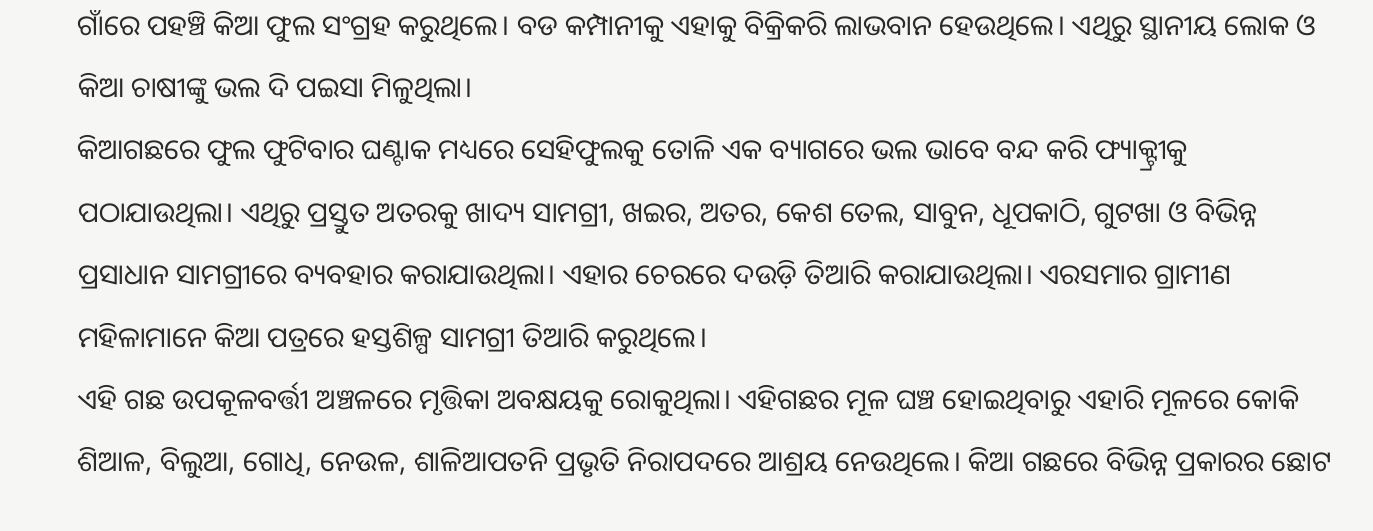ଗାଁରେ ପହଞ୍ଚି କିଆ ଫୁଲ ସଂଗ୍ରହ କରୁଥିଲେ। ବଡ କମ୍ପାନୀକୁ ଏହାକୁ ବିକ୍ରିକରି ଲାଭବାନ ହେଉଥିଲେ। ଏଥିରୁ ସ୍ଥାନୀୟ ଲୋକ ଓ କିଆ ଚାଷୀଙ୍କୁ ଭଲ ଦି ପଇସା ମିଳୁଥିଲା।
କିଆଗଛରେ ଫୁଲ ଫୁଟିବାର ଘଣ୍ଟାକ ମଧ୍ୟରେ ସେହିଫୁଲକୁ ତୋଳି ଏକ ବ୍ୟାଗରେ ଭଲ ଭାବେ ବନ୍ଦ କରି ଫ୍ୟାକ୍ଟ୍ରୀକୁ ପଠାଯାଉଥିଲା। ଏଥିରୁ ପ୍ରସ୍ତୁତ ଅତରକୁ ଖାଦ୍ୟ ସାମଗ୍ରୀ, ଖଇର, ଅତର, କେଶ ତେଲ, ସାବୁନ, ଧୂପକାଠି, ଗୁଟଖା ଓ ବିଭିନ୍ନ ପ୍ରସାଧାନ ସାମଗ୍ରୀରେ ବ୍ୟବହାର କରାଯାଉଥିଲା। ଏହାର ଚେରରେ ଦଉଡ଼ି ତିଆରି କରାଯାଉଥିଲା। ଏରସମାର ଗ୍ରାମୀଣ ମହିଳାମାନେ କିଆ ପତ୍ରରେ ହସ୍ତଶିଳ୍ପ ସାମଗ୍ରୀ ତିଆରି କରୁଥିଲେ।
ଏହି ଗଛ ଉପକୂଳବର୍ତ୍ତୀ ଅଞ୍ଚଳରେ ମୃତ୍ତିକା ଅବକ୍ଷୟକୁ ରୋକୁଥିଲା। ଏହିଗଛର ମୂଳ ଘଞ୍ଚ ହୋଇଥିବାରୁ ଏହାରି ମୂଳରେ କୋକି ଶିଆଳ, ବିଲୁଆ, ଗୋଧି, ନେଉଳ, ଶାଳିଆପତନି ପ୍ରଭୃତି ନିରାପଦରେ ଆଶ୍ରୟ ନେଉଥିଲେ। କିଆ ଗଛରେ ବିଭିନ୍ନ ପ୍ରକାରର ଛୋଟ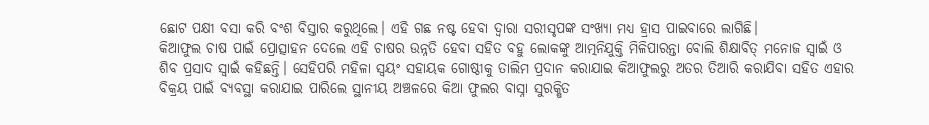ଛୋଟ ପକ୍ଷୀ ବସା କରି ବଂଶ ବିସ୍ତାର କରୁଥିଲେ। ଏହି ଗଛ ନଷ୍ଟ ହେବା ଦ୍ୱାରା ସରୀସୃପଙ୍କ ସଂଖ୍ୟା ମଧ୍ୟ ହ୍ରାସ ପାଇବାରେ ଲାଗିଛି।
କିଆଫୁଲ ଚାଷ ପାଇଁ ପ୍ରୋତ୍ସାହନ ଦେଲେ ଏହି ଚାଷର ଉନ୍ନତି ହେବା ସହିତ ବହୁ ଲୋକଙ୍କୁ ଆତ୍ମନିଯୁକ୍ତି ମିଳିପାରନ୍ତା ବୋଲି ଶିକ୍ଷାବିତ୍ ମନୋଜ ସ୍ୱାଇଁ ଓ ଶିବ ପ୍ରସାଦ ସ୍ୱାଇଁ କହିଛନ୍ତି। ସେହିପରି ମହିଳା ସ୍ୱୟଂ ସହାୟକ ଗୋଷ୍ଠୀକୁ ତାଲିମ ପ୍ରଦାନ କରାଯାଇ କିଆଫୁଲରୁ ଅତର ତିଆରି କରାଯିବା ସହିତ ଏହାର ବିକ୍ରୟ ପାଇଁ ବ୍ୟବସ୍ଥା କରାଯାଇ ପାରିଲେ ସ୍ଥାନୀୟ ଅଞ୍ଚଳରେ କିଆ ଫୁଲର ବାସ୍ନା ସୁରକ୍ଷିତ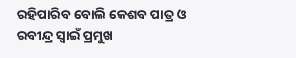ରହିପାରିବ ବୋଲି କେଶବ ପାତ୍ର ଓ ରବୀନ୍ଦ୍ର ସ୍ୱାଇଁ ପ୍ରମୁଖ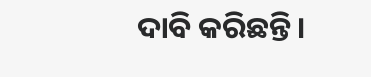ଦାବି କରିଛନ୍ତି।